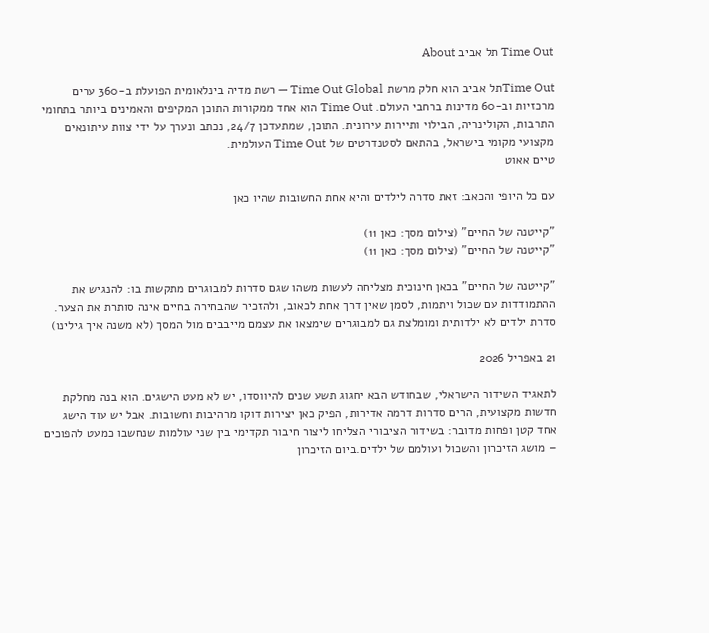Time Out תל אביב About

Time Outתל אביב הוא חלק מרשת Time Out Global — רשת מדיה בינלאומית הפועלת ב-360 ערים מרכזיות וב-60 מדינות ברחבי העולם. Time Out הוא אחד ממקורות התוכן המקיפים והאמינים ביותר בתחומי התרבות, הקולינריה, הבילוי ותיירות עירונית. התוכן, שמתעדכן 24/7, נכתב ונערך על ידי צוות עיתונאים מקצועי מקומי בישראל, בהתאם לסטנדרטים של Time Out העולמית.
טיים אאוט

עם כל היופי והכאב: זאת סדרה לילדים והיא אחת החשובות שהיו כאן

"קייטנה של החיים" (צילום מסך: כאן 11)
"קייטנה של החיים" (צילום מסך: כאן 11)

"קייטנה של החיים" בכאן חינוכית מצליחה לעשות משהו שגם סדרות למבוגרים מתקשות בו: להנגיש את ההתמודדות עם שכול ויתמות, לסמן שאין דרך אחת לכאוב, ולהזכיר שהבחירה בחיים אינה סותרת את הצער. סדרת ילדים לא ילדותית ומומלצת גם למבוגרים שימצאו את עצמם מייבבים מול המסך (לא משנה איך גילינו)

21 באפריל 2026

לתאגיד השידור הישראלי, שבחודש הבא יחגוג תשע שנים להיווסדו, יש לא מעט הישגים. הוא בנה מחלקת חדשות מקצועית, הרים סדרות דרמה אדירות, הפיק כאן יצירות דוקו מרהיבות וחשובות. אבל יש עוד הישג אחד קטן ופחות מדובר: בשידור הציבורי הצליחו ליצור חיבור תקדימי בין שני עולמות שנחשבו כמעט להפוכים – מושג הזיכרון והשכול ועולמם של ילדים.ביום הזיכרון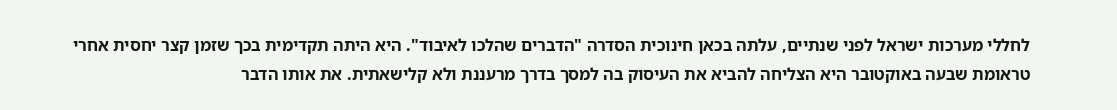לחללי מערכות ישראל לפני שנתיים, עלתה בכאן חינוכית הסדרה "הדברים שהלכו לאיבוד". היא היתה תקדימית בכך שזמן קצר יחסית אחרי טראומת שבעה באוקטובר היא הצליחה להביא את העיסוק בה למסך בדרך מרעננת ולא קלישאתית. את אותו הדבר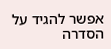אפשר להגיד על הסדרה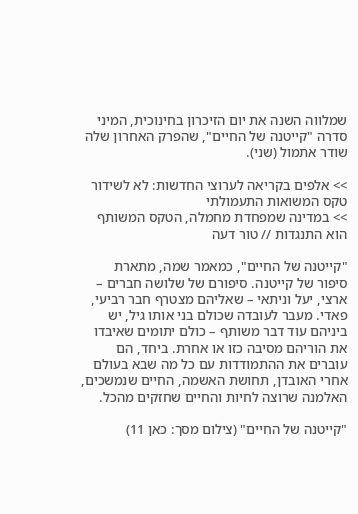שמלווה השנה את יום הזיכרון בחינוכית, המיני סדרה "קייטנה של החיים", שהפרק האחרון שלה שודר אתמול (שני).

>> אלפים בקריאה לערוצי החדשות: לא לשידור טקס המשואות התעמולתי
>> במדינה שמפחדת מחמלה, הטקס המשותף הוא התנגדות // טור דעה

"קייטנה של החיים", כמאמר שמה, מתארת סיפור של קייטנה. סיפורם של שלושה חברים – ארצי, יעל וניתאי – שאליהם מצטרף חבר רביעי, פאדי. מעבר לעובדה שכולם בני אותו גיל, יש ביניהם עוד דבר משותף – כולם יתומים שאיבדו את הוריהם מסיבה כזו או אחרת. ביחד, הם עוברים את ההתמודדות עם כל מה שבא בעולם אחרי האובדן, תחושת האשמה, החיים שנמשכים, האלמנה שרוצה לחיות והחיים שחזקים מהכל.

"קייטנה של החיים" (צילום מסך: כאן 11)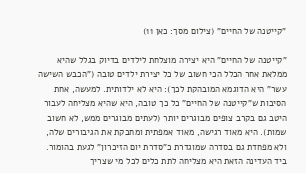"קייטנה של החיים" (צילום מסך: כאן 11)

"קייטנה של החיים" היא יצירה מוצלחת לילדים בדיוק בגלל שהיא ממלאת אחר הכלל הכי חשוב של כל יצירת ילדים טובה ("הכבש השישה עשר" היא הדוגמא המובהקת לכך): היא לא ילדותית. למעשה, אחת הסיבות ש"קייטנה של החיים" כל כך טובה, היא שהיא מצליחה לעבור היטב גם בקרב צופים מבוגרים יותר (לעתים מבוגרים ממש, לא חשוב שמות). היא מאוד רגישה, מאוד אמפתית ומחבקת את הגיבורים שלה, ולא מפחדת גם בסדרה שמוגדרת כ"סדרת יום הזיכרון" לגעת בהומור. ביד העדינה הזאת היא מצליחה לתת כלים לכל מי שצריך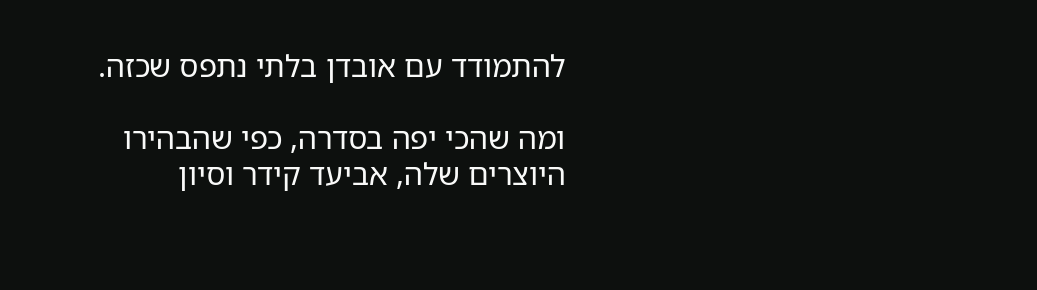להתמודד עם אובדן בלתי נתפס שכזה.

ומה שהכי יפה בסדרה, כפי שהבהירו היוצרים שלה, אביעד קידר וסיון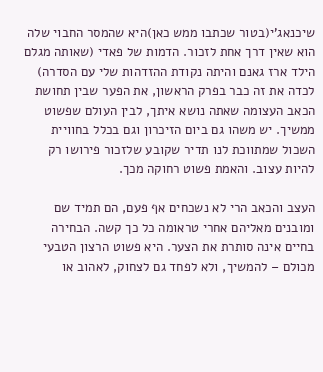שיכנאג'י(בטור שכתבו ממש כאן)היא שהמסר החבוי שלה הוא שאין דרך אחת לזכור. הדמות של פאדי (שאותה מגלם הילד ארז גאנם והיתה נקודת ההזדהות שלי עם הסדרה) לכדה את זה כבר בפרק הראשון, את הפער שבין תחושת הכאב העצומה שאתה נושא איתך, לבין העולם שפשוט ממשיך. יש משהו גם ביום הזיכרון וגם בכלל בחוויית השכול שמתווכת לנו תדיר שקובע שלזכור פירושו רק להיות עצוב. והאמת פשוט רחוקה מכך.

העצב והכאב הרי לא נשכחים אף פעם, הם תמיד שם ומובנים מאליהם אחרי טראומה כל כך קשה. הבחירה בחיים אינה סותרת את הצער. היא פשוט הרצון הטבעי מכולם – להמשיך, ולא לפחד גם לצחוק, לאהוב או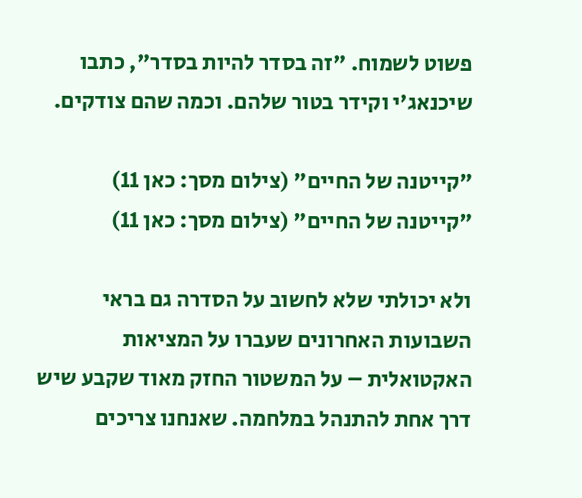פשוט לשמוח. "זה בסדר להיות בסדר", כתבו שיכנאג'י וקידר בטור שלהם. וכמה שהם צודקים.

"קייטנה של החיים" (צילום מסך: כאן 11)
"קייטנה של החיים" (צילום מסך: כאן 11)

ולא יכולתי שלא לחשוב על הסדרה גם בראי השבועות האחרונים שעברו על המציאות האקטואלית – על המשטור החזק מאוד שקבע שיש דרך אחת להתנהל במלחמה. שאנחנו צריכים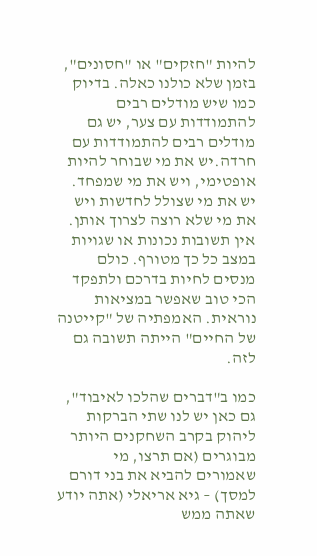להיות "חזקים" או "חסונים", בזמן שלא כולנו כאלה. בדיוק כמו שיש מודלים רבים להתמודדות עם צער, יש גם מודלים רבים להתמודדות עם חרדה.יש את מי שבוחר להיות אופטימי, ויש את מי שמפחד. יש את מי שצולל לחדשות ויש את מי שלא רוצה לצרוך אותן. אין תשובות נכונות או שגויות במצב כל כך מטורף. כולם מנסים לחיות בדרכם ולתפקד הכי טוב שאפשר במציאות נוראית. האמפתיה של "קייטנה של החיים" הייתה תשובה גם לזה.

כמו ב"דברים שהלכו לאיבוד", גם כאן יש לנו שתי הברקות ליהוק בקרב השחקנים היותר מבוגרים (אם תרצו, מי שאמורים להביא את בני דורם למסך) – גיא אריאלי (אתה יודע שאתה ממש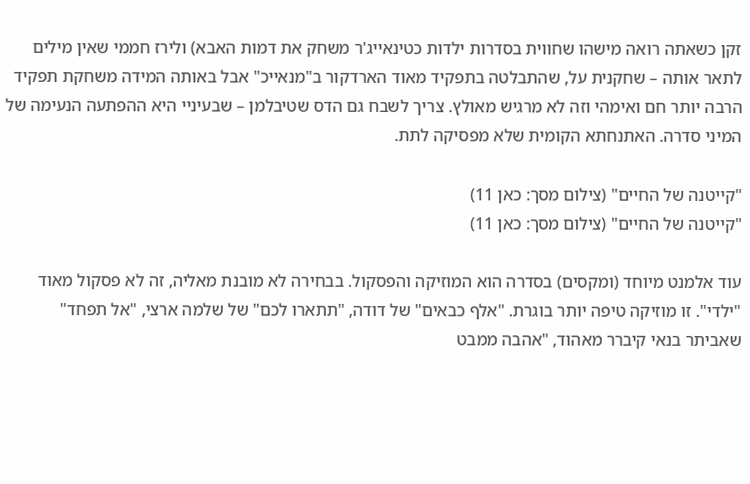זקן כשאתה רואה מישהו שחווית בסדרות ילדות כטינאייג'ר משחק את דמות האבא) ולירז חממי שאין מילים לתאר אותה – שחקנית על, שהתבלטה בתפקיד מאוד הארדקור ב"מנאייכ" אבל באותה המידה משחקת תפקיד הרבה יותר חם ואימהי וזה לא מרגיש מאולץ. צריך לשבח גם הדס שטיבלמן – שבעיניי היא ההפתעה הנעימה של המיני סדרה. האתנחתא הקומית שלא מפסיקה לתת.

"קייטנה של החיים" (צילום מסך: כאן 11)
"קייטנה של החיים" (צילום מסך: כאן 11)

עוד אלמנט מיוחד (ומקסים) בסדרה הוא המוזיקה והפסקול. בבחירה לא מובנת מאליה, זה לא פסקול מאוד "ילדי". זו מוזיקה טיפה יותר בוגרת. "אלף כבאים" של דודה, "תתארו לכם" של שלמה ארצי, "אל תפחד" שאביתר בנאי קיברר מאהוד, "אהבה ממבט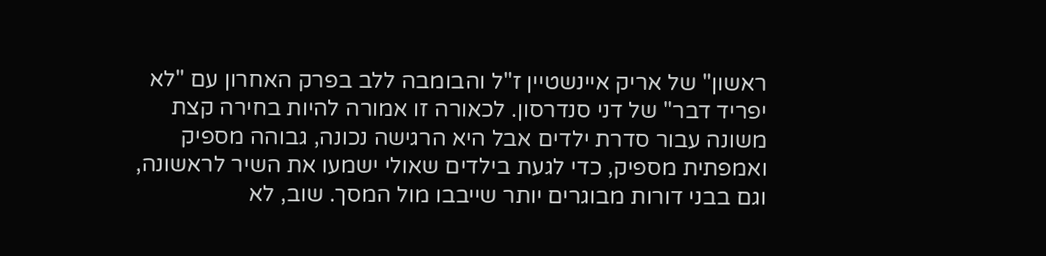ראשון" של אריק איינשטיין ז"ל והבומבה ללב בפרק האחרון עם "לא יפריד דבר" של דני סנדרסון. לכאורה זו אמורה להיות בחירה קצת משונה עבור סדרת ילדים אבל היא הרגישה נכונה, גבוהה מספיק ואמפתית מספיק, כדי לגעת בילדים שאולי ישמעו את השיר לראשונה, וגם בבני דורות מבוגרים יותר שייבבו מול המסך. שוב, לא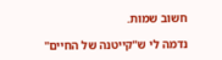חשוב שמות.

נדמה לי ש"קייטנה של החיים"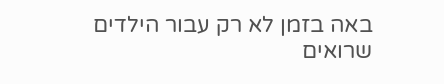באה בזמן לא רק עבור הילדים שרואים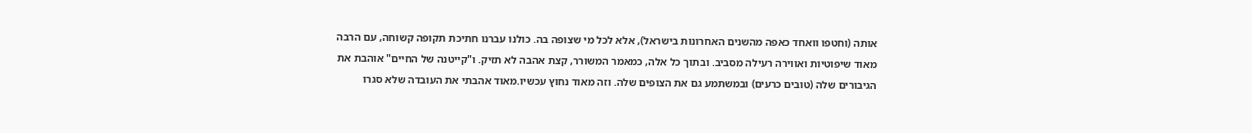אותה (וחטפו וואחד כאפה מהשנים האחרונות בישראל), אלא לכל מי שצופה בה. כולנו עברנו חתיכת תקופה קשוחה, עם הרבה מאוד שיפוטיות ואווירה רעילה מסביב. ובתוך כל אלה, כמאמר המשורר, קצת אהבה לא תזיק. ו"קייטנה של החיים" אוהבת את הגיבורים שלה (טובים כרעים) ובמשתמע גם את הצופים שלה. וזה מאוד נחוץ עכשיו.מאוד אהבתי את העובדה שלא סגרו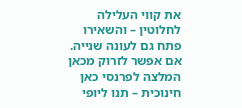את קווי העלילה לחלוטין – והשאירו פתח גם לעונה שנייה. אם אפשר לזרוק מכאן המלצה לפרנסי כאן חינוכית – תנו ליופי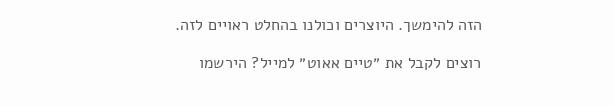הזה להימשך. היוצרים וכולנו בהחלט ראויים לזה.

רוצים לקבל את ״טיים אאוט״ למייל? הירשמו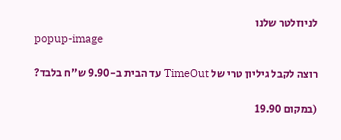לניוזלטר שלנו
popup-image

רוצה לקבל גיליון טרי של TimeOut עד הבית ב-9.90 ש"ח בלבד?

(במקום 19.90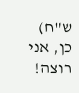ש"ח)
כן, אני רוצה!